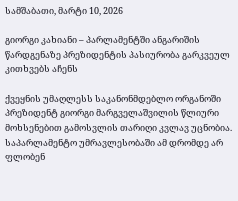სამშაბათი, მარტი 10, 2026

გიორგი კახიანი – პარლამენტში ანგარიშის წარდგენაზე პრეზიდენტის პასიურობა გარკვეულ კითხვებს აჩენს

ქვეყნის უმაღლესს საკანონმდებლო ორგანოში პრეზიდენტ გიორგი მარგველაშვილის წლიური მოხსენებით გამოსვლის თარიღი კვლავ უცნობია. საპარლამენტო უმრავლესობაში ამ დრომდე არ ფლობენ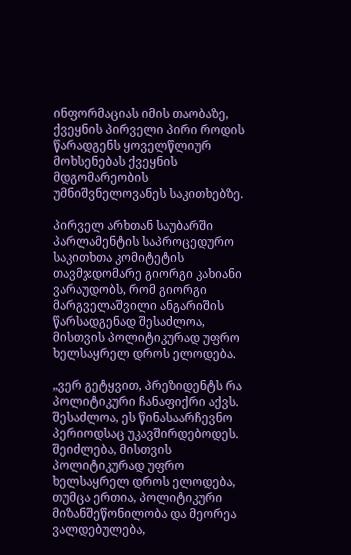ინფორმაციას იმის თაობაზე, ქვეყნის პირველი პირი როდის წარადგენს ყოველწლიურ მოხსენებას ქვეყნის მდგომარეობის უმნიშვნელოვანეს საკითხებზე.

პირველ არხთან საუბარში პარლამენტის საპროცედურო საკითხთა კომიტეტის თავმჯდომარე გიორგი კახიანი ვარაუდობს, რომ გიორგი მარგველაშვილი ანგარიშის წარსადგენად შესაძლოა, მისთვის პოლიტიკურად უფრო ხელსაყრელ დროს ელოდება.

„ვერ გეტყვით, პრეზიდენტს რა პოლიტიკური ჩანაფიქრი აქვს. შესაძლოა, ეს წინასაარჩევნო პერიოდსაც უკავშირდებოდეს. შეიძლება, მისთვის პოლიტიკურად უფრო ხელსაყრელ დროს ელოდება, თუმცა ერთია, პოლიტიკური მიზანშეწონილობა და მეორეა ვალდებულება,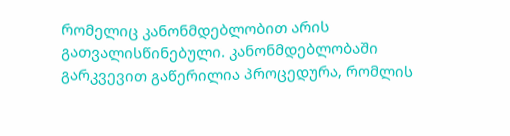რომელიც კანონმდებლობით არის გათვალისწინებული. კანონმდებლობაში გარკვევით გაწერილია პროცედურა, რომლის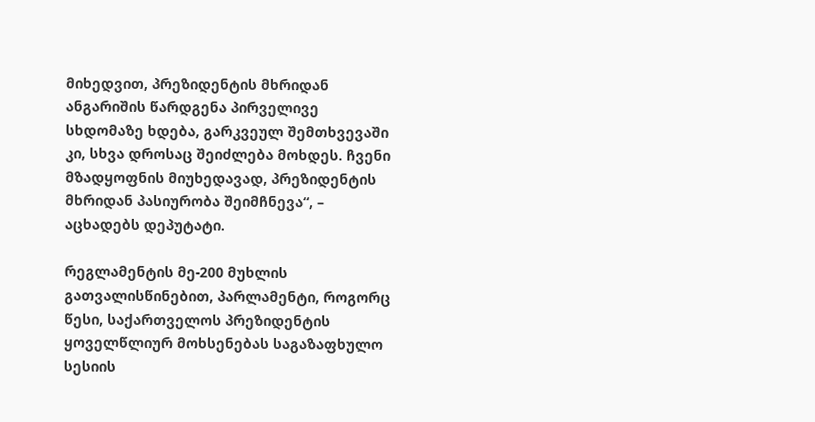მიხედვით, პრეზიდენტის მხრიდან ანგარიშის წარდგენა პირველივე სხდომაზე ხდება, გარკვეულ შემთხვევაში კი, სხვა დროსაც შეიძლება მოხდეს. ჩვენი მზადყოფნის მიუხედავად, პრეზიდენტის მხრიდან პასიურობა შეიმჩნევა“, – აცხადებს დეპუტატი.

რეგლამენტის მე-200 მუხლის გათვალისწინებით, პარლამენტი, როგორც წესი, საქართველოს პრეზიდენტის ყოველწლიურ მოხსენებას საგაზაფხულო სესიის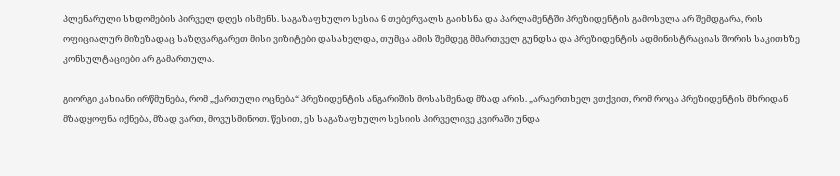პლენარული სხდომების პირველ დღეს ისმენს. საგაზაფხულო სესია 6 თებერვალს გაიხსნა და პარლამენტში პრეზიდენტის გამოსვლა არ შემდგარა, რის ოფიციალურ მიზეზადაც საზღვარგარეთ მისი ვიზიტები დასახელდა, თუმცა ამის შემდეგ მმართველ გუნდსა და პრეზიდენტის ადმინისტრაციას შორის საკითხზე კონსულტაციები არ გამართულა.

გიორგი კახიანი ირწმუნება, რომ „ქართული ოცნება“ პრეზიდენტის ანგარიშის მოსასმენად მზად არის. „არაერთხელ ვთქვით, რომ როცა პრეზიდენტის მხრიდან მზადყოფნა იქნება, მზად ვართ, მოვუსმინოთ. წესით, ეს საგაზაფხულო სესიის პირველივე კვირაში უნდა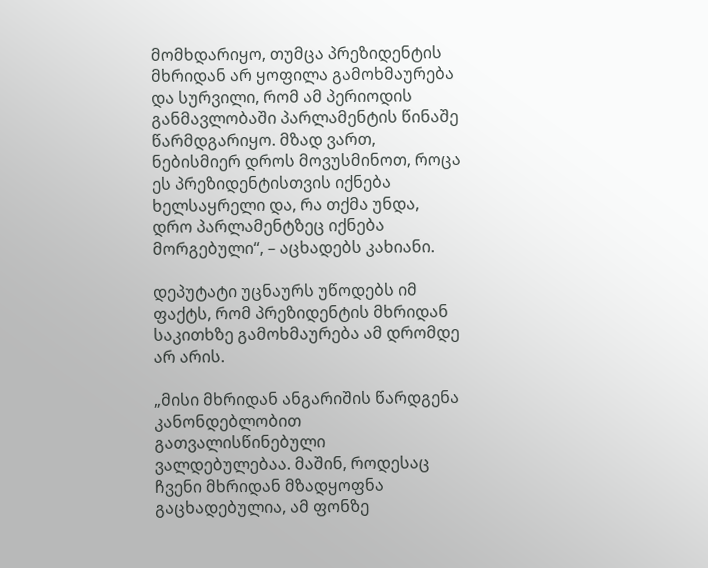მომხდარიყო, თუმცა პრეზიდენტის მხრიდან არ ყოფილა გამოხმაურება და სურვილი, რომ ამ პერიოდის განმავლობაში პარლამენტის წინაშე წარმდგარიყო. მზად ვართ, ნებისმიერ დროს მოვუსმინოთ, როცა ეს პრეზიდენტისთვის იქნება ხელსაყრელი და, რა თქმა უნდა, დრო პარლამენტზეც იქნება მორგებული“, – აცხადებს კახიანი.

დეპუტატი უცნაურს უწოდებს იმ ფაქტს, რომ პრეზიდენტის მხრიდან საკითხზე გამოხმაურება ამ დრომდე არ არის.

„მისი მხრიდან ანგარიშის წარდგენა კანონდებლობით გათვალისწინებული ვალდებულებაა. მაშინ, როდესაც ჩვენი მხრიდან მზადყოფნა გაცხადებულია, ამ ფონზე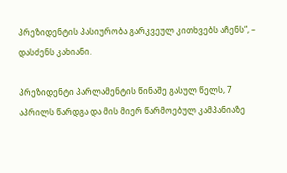პრეზიდენტის პასიურობა გარკვეულ კითხვებს აჩენს“, – დასძენს კახიანი.

პრეზიდენტი პარლამენტის წინაშე გასულ წელს, 7 აპრილს წარდგა და მის მიერ წარმოებულ კამპანიაზე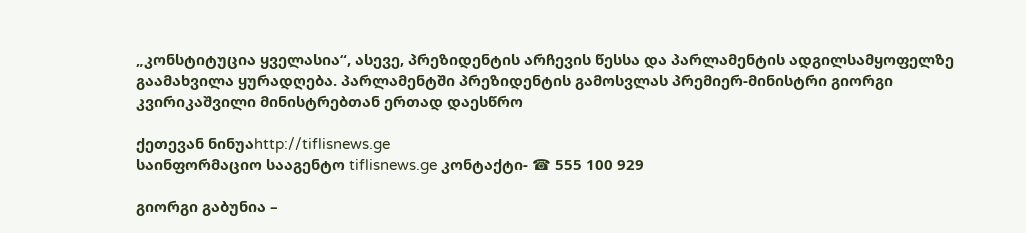„კონსტიტუცია ყველასია“, ასევე, პრეზიდენტის არჩევის წესსა და პარლამენტის ადგილსამყოფელზე გაამახვილა ყურადღება. პარლამენტში პრეზიდენტის გამოსვლას პრემიერ-მინისტრი გიორგი კვირიკაშვილი მინისტრებთან ერთად დაესწრო

ქეთევან ნინუაhttp://tiflisnews.ge
საინფორმაციო სააგენტო tiflisnews.ge კონტაქტი- ☎ 555 100 929

გიორგი გაბუნია –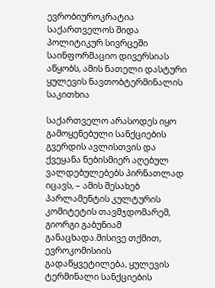ევრობიუროკრატია საქართველოს შიდა პოლიტიკურ სივრცეში საინფორმაციო დივერსიას აწყობს, ამის ნათელი დასტური ყულევის ნავთობტერმინალის საკითხია

საქართველო არასოდეს იყო გამოყენებული სანქციების გვერდის ავლისთვის და ქვეყანა ნებისმიერ აღებულ ვალდებულებებს პირნათლად იცავს, – ამის შესახებ პარლამენტის კულტურის კომიტეტის თავმჯდომარემ, გიორგი გაბუნიამ განაცხადა.მისივე თქმით, ევროკომისიის გადაწყვეტილება, ყულევის ტერმინალი სანქციების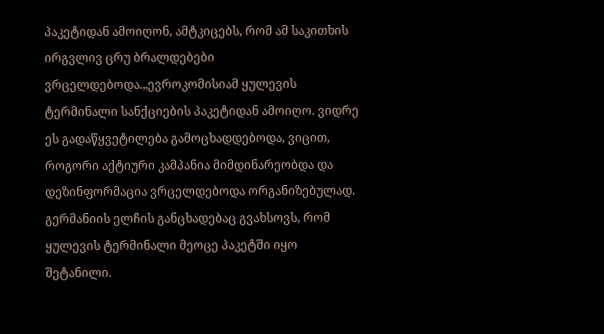პაკეტიდან ამოიღონ, ამტკიცებს, რომ ამ საკითხის ირგვლივ ცრუ ბრალდებები ვრცელდებოდა.„ევროკომისიამ ყულევის ტერმინალი სანქციების პაკეტიდან ამოიღო. ვიდრე ეს გადაწყვეტილება გამოცხადდებოდა, ვიცით, როგორი აქტიური კამპანია მიმდინარეობდა და დეზინფორმაცია ვრცელდებოდა ორგანიზებულად. გერმანიის ელჩის განცხადებაც გვახსოვს, რომ ყულევის ტერმინალი მეოცე პაკეტში იყო შეტანილი.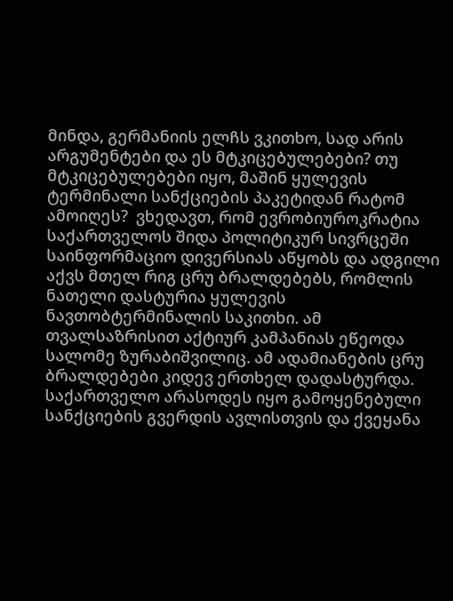მინდა, გერმანიის ელჩს ვკითხო, სად არის არგუმენტები და ეს მტკიცებულებები? თუ მტკიცებულებები იყო, მაშინ ყულევის ტერმინალი სანქციების პაკეტიდან რატომ ამოიღეს?  ვხედავთ, რომ ევრობიუროკრატია საქართველოს შიდა პოლიტიკურ სივრცეში საინფორმაციო დივერსიას აწყობს და ადგილი აქვს მთელ რიგ ცრუ ბრალდებებს, რომლის ნათელი დასტურია ყულევის ნავთობტერმინალის საკითხი. ამ თვალსაზრისით აქტიურ კამპანიას ეწეოდა სალომე ზურაბიშვილიც. ამ ადამიანების ცრუ ბრალდებები კიდევ ერთხელ დადასტურდა. საქართველო არასოდეს იყო გამოყენებული სანქციების გვერდის ავლისთვის და ქვეყანა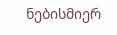ნებისმიერ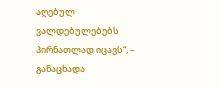აღებულ ვალდებულებებს პირნათლად იცავს“, – განაცხადა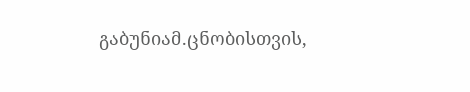გაბუნიამ.ცნობისთვის,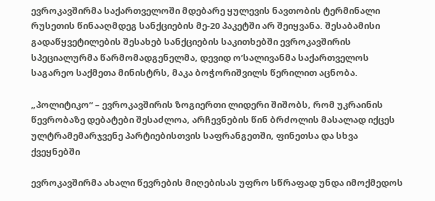ევროკავშირმა საქართველოში მდებარე ყულევის ნავთობის ტერმინალი რუსეთის წინააღმდეგ სანქციების მე-20 პაკეტში არ შეიყვანა. შესაბამისი გადაწყვეტილების შესახებ სანქციების საკითხებში ევროკავშირის სპეციალურმა წარმომადგენელმა, დევიდ ო’სალივანმა საქართველოს საგარეო საქმეთა მინისტრს, მაკა ბოჭორიშვილს წერილით აცნობა.

„პოლიტიკო“ – ევროკავშირის ზოგიერთი ლიდერი შიშობს, რომ უკრაინის წევრობაზე დებატები შესაძლოა, არჩევნების წინ ბრძოლის მასალად იქცეს ულტრამემარჯვენე პარტიებისთვის საფრანგეთში, ფინეთსა და სხვა ქვეყნებში

ევროკავშირმა ახალი წევრების მიღებისას უფრო სწრაფად უნდა იმოქმედოს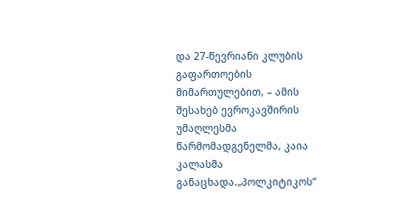და 27-წევრიანი კლუბის გაფართოების მიმართულებით, – ამის შესახებ ევროკავშირის  უმაღლესმა წარმომადგენელმა, კაია კალასმა განაცხადა.„პოლკიტიკოს“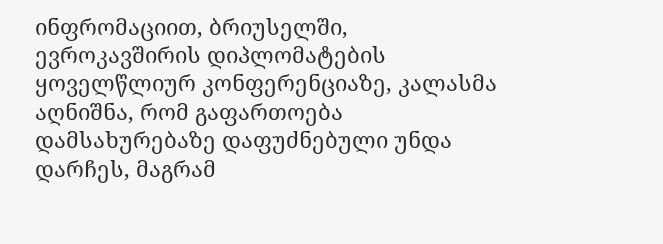ინფრომაციით, ბრიუსელში, ევროკავშირის დიპლომატების ყოველწლიურ კონფერენციაზე, კალასმა აღნიშნა, რომ გაფართოება დამსახურებაზე დაფუძნებული უნდა დარჩეს, მაგრამ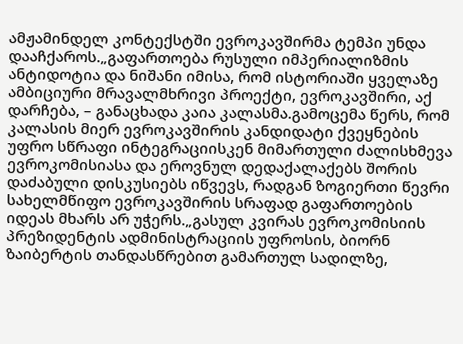ამჟამინდელ კონტექსტში ევროკავშირმა ტემპი უნდა დააჩქაროს.„გაფართოება რუსული იმპერიალიზმის ანტიდოტია და ნიშანი იმისა, რომ ისტორიაში ყველაზე ამბიციური მრავალმხრივი პროექტი, ევროკავშირი, აქ დარჩება, – განაცხადა კაია კალასმა.გამოცემა წერს, რომ კალასის მიერ ევროკავშირის კანდიდატი ქვეყნების უფრო სწრაფი ინტეგრაციისკენ მიმართული ძალისხმევა ევროკომისიასა და ეროვნულ დედაქალაქებს შორის დაძაბული დისკუსიებს იწვევს, რადგან ზოგიერთი წევრი სახელმწიფო ევროკავშირის სრაფად გაფართოების იდეას მხარს არ უჭერს.„გასულ კვირას ევროკომისიის პრეზიდენტის ადმინისტრაციის უფროსის, ბიორნ ზაიბერტის თანდასწრებით გამართულ სადილზე,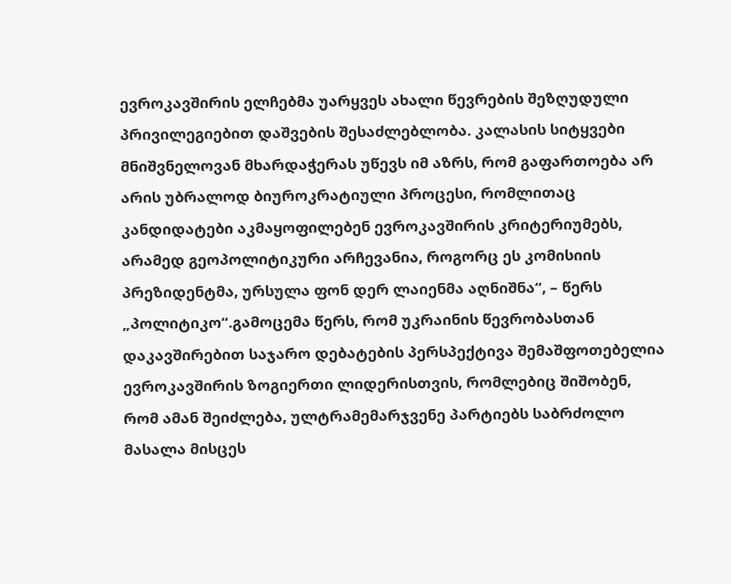ევროკავშირის ელჩებმა უარყვეს ახალი წევრების შეზღუდული პრივილეგიებით დაშვების შესაძლებლობა. კალასის სიტყვები მნიშვნელოვან მხარდაჭერას უწევს იმ აზრს, რომ გაფართოება არ არის უბრალოდ ბიუროკრატიული პროცესი, რომლითაც კანდიდატები აკმაყოფილებენ ევროკავშირის კრიტერიუმებს, არამედ გეოპოლიტიკური არჩევანია, როგორც ეს კომისიის პრეზიდენტმა, ურსულა ფონ დერ ლაიენმა აღნიშნა“, – წერს „პოლიტიკო“.გამოცემა წერს, რომ უკრაინის წევრობასთან დაკავშირებით საჯარო დებატების პერსპექტივა შემაშფოთებელია ევროკავშირის ზოგიერთი ლიდერისთვის, რომლებიც შიშობენ, რომ ამან შეიძლება, ულტრამემარჯვენე პარტიებს საბრძოლო მასალა მისცეს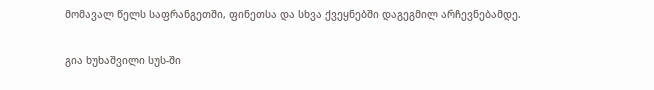მომავალ წელს საფრანგეთში, ფინეთსა და სხვა ქვეყნებში დაგეგმილ არჩევნებამდე.

გია ხუხაშვილი სუს-ში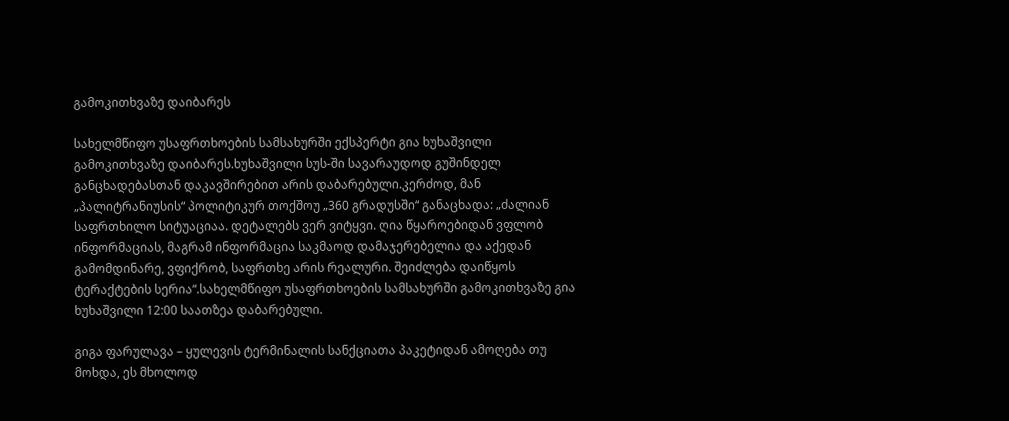გამოკითხვაზე დაიბარეს

სახელმწიფო უსაფრთხოების სამსახურში ექსპერტი გია ხუხაშვილი გამოკითხვაზე დაიბარეს.ხუხაშვილი სუს-ში სავარაუდოდ გუშინდელ განცხადებასთან დაკავშირებით არის დაბარებული.კერძოდ, მან „პალიტრანიუსის“ პოლიტიკურ თოქშოუ „360 გრადუსში“ განაცხადა: „ძალიან საფრთხილო სიტუაციაა. დეტალებს ვერ ვიტყვი. ღია წყაროებიდან ვფლობ ინფორმაციას, მაგრამ ინფორმაცია საკმაოდ დამაჯერებელია და აქედან გამომდინარე, ვფიქრობ, საფრთხე არის რეალური. შეიძლება დაიწყოს ტერაქტების სერია“.სახელმწიფო უსაფრთხოების სამსახურში გამოკითხვაზე გია ხუხაშვილი 12:00 საათზეა დაბარებული.

გიგა ფარულავა – ყულევის ტერმინალის სანქციათა პაკეტიდან ამოღება თუ მოხდა, ეს მხოლოდ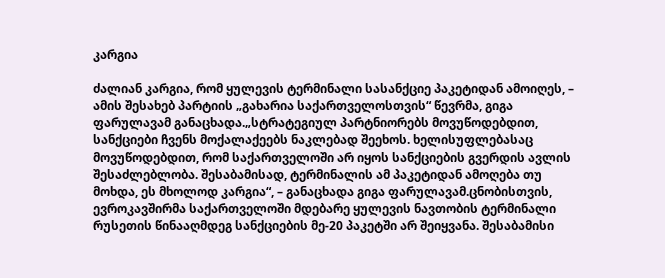კარგია

ძალიან კარგია, რომ ყულევის ტერმინალი სასანქციე პაკეტიდან ამოიღეს, – ამის შესახებ პარტიის „გახარია საქართველოსთვის“ წევრმა, გიგა ფარულავამ განაცხადა.„სტრატეგიულ პარტნიორებს მოვუწოდებდით, სანქციები ჩვენს მოქალაქეებს ნაკლებად შეეხოს. ხელისუფლებასაც მოვუწოდებდით, რომ საქართველოში არ იყოს სანქციების გვერდის ავლის შესაძლებლობა. შესაბამისად, ტერმინალის ამ პაკეტიდან ამოღება თუ მოხდა, ეს მხოლოდ კარგია“, – განაცხადა გიგა ფარულავამ.ცნობისთვის, ევროკავშირმა საქართველოში მდებარე ყულევის ნავთობის ტერმინალი რუსეთის წინააღმდეგ სანქციების მე-20 პაკეტში არ შეიყვანა. შესაბამისი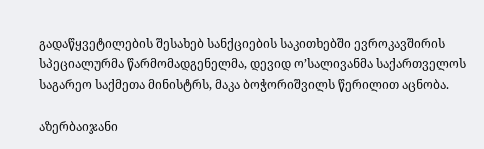გადაწყვეტილების შესახებ სანქციების საკითხებში ევროკავშირის სპეციალურმა წარმომადგენელმა, დევიდ ო’სალივანმა საქართველოს საგარეო საქმეთა მინისტრს, მაკა ბოჭორიშვილს წერილით აცნობა.

აზერბაიჯანი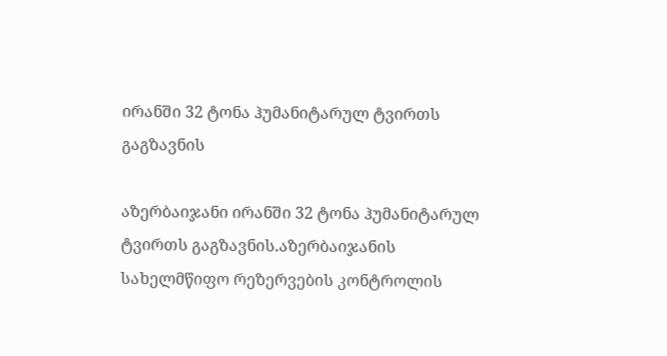ირანში 32 ტონა ჰუმანიტარულ ტვირთს გაგზავნის

აზერბაიჯანი ირანში 32 ტონა ჰუმანიტარულ ტვირთს გაგზავნის.აზერბაიჯანის სახელმწიფო რეზერვების კონტროლის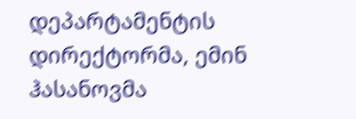დეპარტამენტის დირექტორმა, ემინ ჰასანოვმა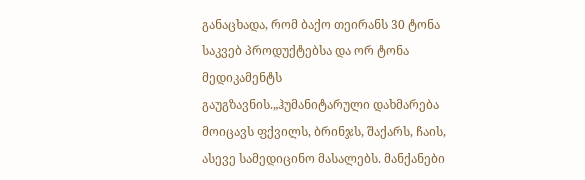განაცხადა, რომ ბაქო თეირანს 30 ტონა საკვებ პროდუქტებსა და ორ ტონა მედიკამენტს გაუგზავნის.„ჰუმანიტარული დახმარება მოიცავს ფქვილს, ბრინჯს, შაქარს, ჩაის, ასევე სამედიცინო მასალებს. მანქანები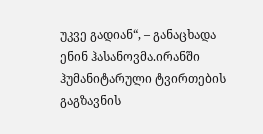უკვე გადიან“, – განაცხადა ენინ ჰასანოვმა.ირანში ჰუმანიტარული ტვირთების გაგზავნის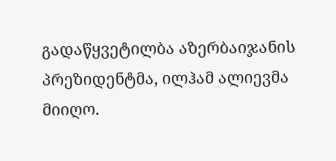გადაწყვეტილბა აზერბაიჯანის პრეზიდენტმა, ილჰამ ალიევმა მიიღო.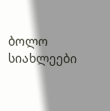ბოლო სიახლეები